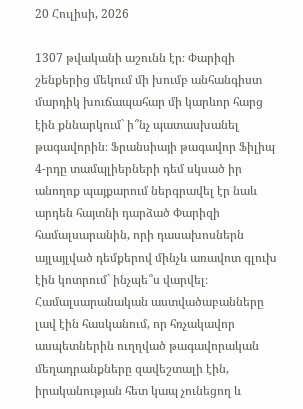20 Հուլիսի, 2026

1307 թվականի աշունն էր։ Փարիզի շենքերից մեկում մի խումբ անհանգիստ մարդիկ խուճապահար մի կարևոր հարց էին քննարկում` ի՞նչ պատասխանել թագավորին։ Ֆրանսիայի թագավոր Ֆիլիպ 4-րդը տամպլիերների դեմ սկսած իր անողոք պայքարում ներգրավել էր նաև արդեն հայտնի դարձած Փարիզի համալսարանին, որի դասախոսներն այլայլված դեմքերով մինչև առավոտ գլուխ էին կոտրում` ինչպե՞ս վարվել։ Համալսարանական աստվածաբանները լավ էին հասկանում, որ հռչակավոր ասպետներին ուղղված թագավորական մեղադրանքները զավեշտալի էին, իրականության հետ կապ չունեցող և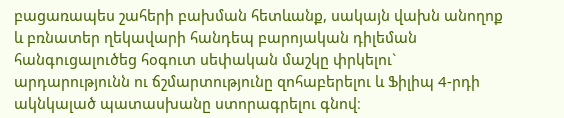բացառապես շահերի բախման հետևանք, սակայն վախն անողոք և բռնատեր ղեկավարի հանդեպ բարոյական դիլեման հանգուցալուծեց հօգուտ սեփական մաշկը փրկելու` արդարությունն ու ճշմարտությունը զոհաբերելու և Ֆիլիպ 4-րդի ակնկալած պատասխանը ստորագրելու գնով։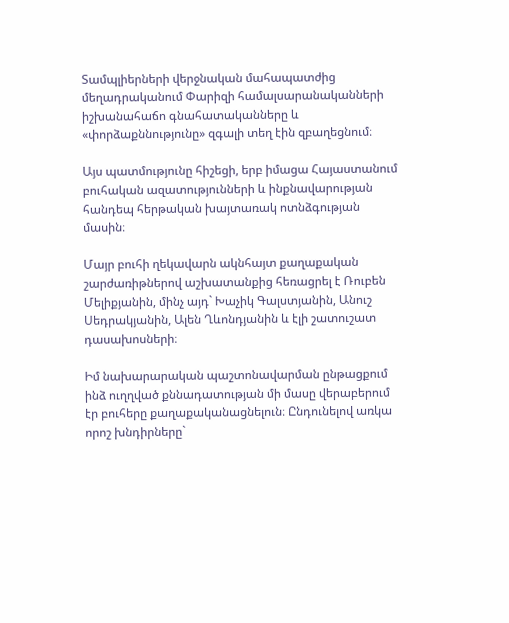Տամպլիերների վերջնական մահապատժից մեղադրականում Փարիզի համալսարանականների իշխանահաճո գնահատականները և «փորձաքննությունը» զգալի տեղ էին զբաղեցնում։

Այս պատմությունը հիշեցի, երբ իմացա Հայաստանում բուհական ազատությունների և ինքնավարության հանդեպ հերթական խայտառակ ոտնձգության մասին։

Մայր բուհի ղեկավարն ակնհայտ քաղաքական շարժառիթներով աշխատանքից հեռացրել է Ռուբեն Մելիքյանին, մինչ այդ` Խաչիկ Գալստյանին, Անուշ Սեդրակյանին, Ալեն Ղևոնդյանին և էլի շատուշատ դասախոսների։

Իմ նախարարական պաշտոնավարման ընթացքում ինձ ուղղված քննադատության մի մասը վերաբերում էր բուհերը քաղաքականացնելուն։ Ընդունելով առկա որոշ խնդիրները`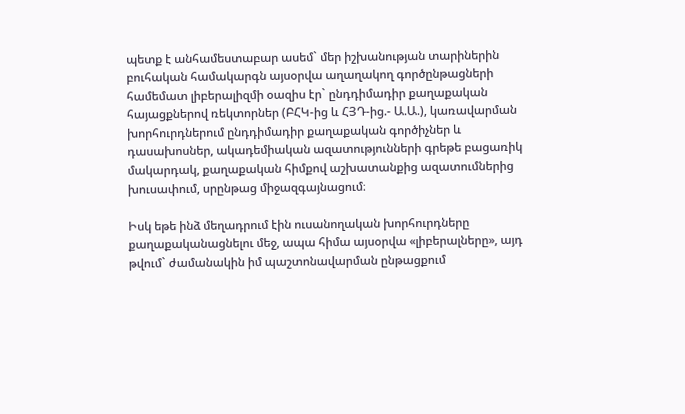պետք է անհամեստաբար ասեմ` մեր իշխանության տարիներին բուհական համակարգն այսօրվա աղաղակող գործընթացների համեմատ լիբերալիզմի օազիս էր` ընդդիմադիր քաղաքական հայացքներով ռեկտորներ (ԲՀԿ-ից և ՀՅԴ-ից.- Ա.Ա.), կառավարման խորհուրդներում ընդդիմադիր քաղաքական գործիչներ և դասախոսներ, ակադեմիական ազատությունների գրեթե բացառիկ մակարդակ, քաղաքական հիմքով աշխատանքից ազատումներից խուսափում, սրընթաց միջազգայնացում։

Իսկ եթե ինձ մեղադրում էին ուսանողական խորհուրդները քաղաքականացնելու մեջ, ապա հիմա այսօրվա «լիբերալները», այդ թվում` ժամանակին իմ պաշտոնավարման ընթացքում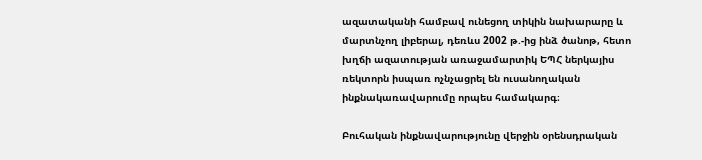ազատականի համբավ ունեցող տիկին նախարարը և մարտնչող լիբերալ, դեռևս 2002 թ.-ից ինձ ծանոթ, հետո խղճի ազատության առաջամարտիկ ԵՊՀ ներկայիս ռեկտորն իսպառ ոչնչացրել են ուսանողական ինքնակառավարումը որպես համակարգ։

Բուհական ինքնավարությունը վերջին օրենսդրական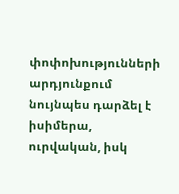փոփոխությունների արդյունքում նույնպես դարձել է իսիմերա, ուրվական, իսկ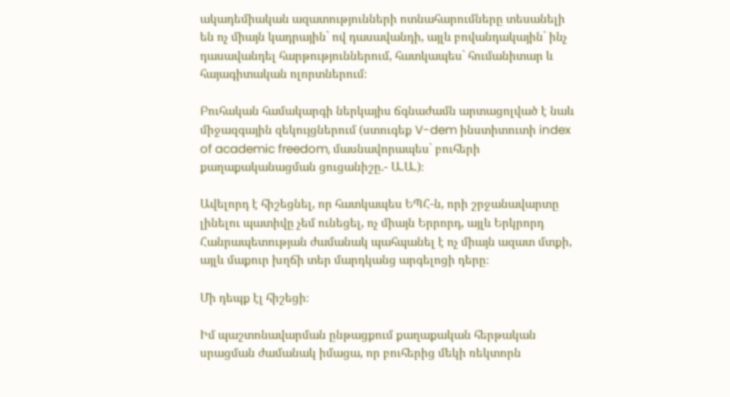ակադեմիական ազատությունների ոտնահարումները տեսանելի են ոչ միայն կադրային` ով դասավանդի, այլև բովանդակային` ինչ դասավանդել հարթություններում, հատկապես` հումանիտար և հայագիտական ոլորտներում։

Բուհական համակարգի ներկայիս ճգնաժամն արտացոլված է նաև միջազգային զեկույցներում (ստուգեք V-dem ինստիտուտի index of academic freedom, մասնավորապես` բուհերի քաղաքականացման ցուցանիշը.- Ա.Ա.)։

Ավելորդ է հիշեցնել, որ հատկապես ԵՊՀ-ն, որի շրջանավարտը լինելու պատիվը չեմ ունեցել, ոչ միայն Երրորդ, այլև Երկրորդ Հանրապետության ժամանակ պահպանել է ոչ միայն ազատ մտքի, այլև մաքուր խղճի տեր մարդկանց արգելոցի դերը։

Մի դեպք էլ հիշեցի։

Իմ պաշտոնավարման ընթացքում քաղաքական հերթական սրացման ժամանակ իմացա, որ բուհերից մեկի ռեկտորն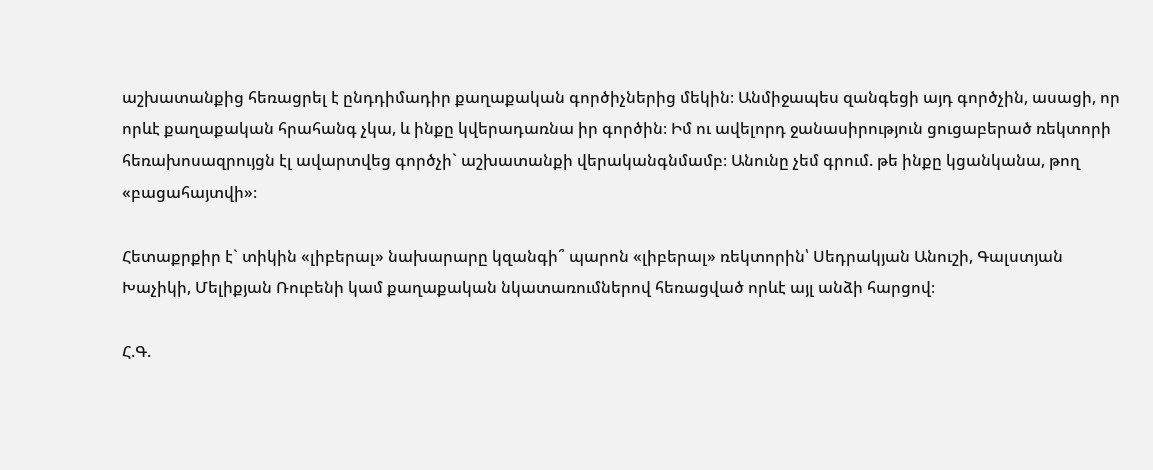աշխատանքից հեռացրել է ընդդիմադիր քաղաքական գործիչներից մեկին։ Անմիջապես զանգեցի այդ գործչին, ասացի, որ որևէ քաղաքական հրահանգ չկա, և ինքը կվերադառնա իր գործին։ Իմ ու ավելորդ ջանասիրություն ցուցաբերած ռեկտորի հեռախոսազրույցն էլ ավարտվեց գործչի` աշխատանքի վերականգնմամբ։ Անունը չեմ գրում. թե ինքը կցանկանա, թող «բացահայտվի»։

Հետաքրքիր է` տիկին «լիբերալ» նախարարը կզանգի՞ պարոն «լիբերալ» ռեկտորին՝ Սեդրակյան Անուշի, Գալստյան Խաչիկի, Մելիքյան Ռուբենի կամ քաղաքական նկատառումներով հեռացված որևէ այլ անձի հարցով։

Հ.Գ.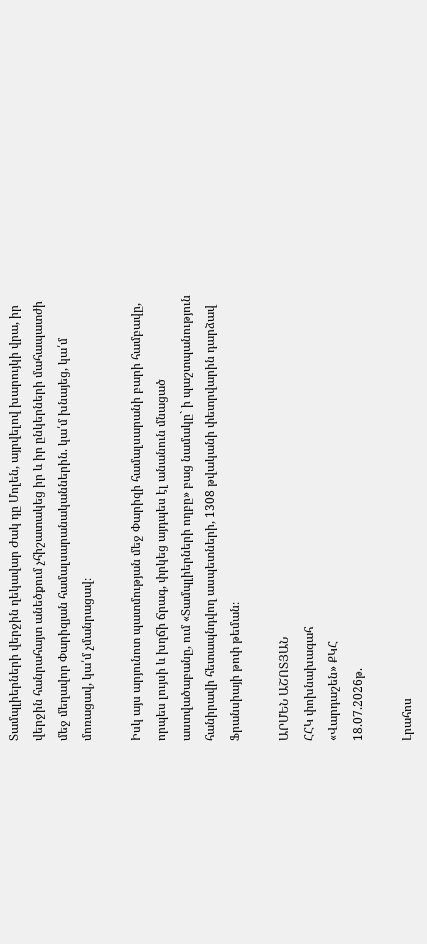Տամպլիերների վերջին ղեկավար Ժակ դը Մոլեն, այրվելով խարույկի վրա, իր վերջին հանրահայտ անեծքում չհիշատակեց իր և իր ընկերների մահապատժի մեջ մեղավոր Փարիզյան համալսարանականներին. կա՛մ խնայեց, կա՛մ մոռացավ, կա՛մ չմանրացավ։

Իսկ այս արյունոտ պատմության մեջ Փարիզի համալսարանի բարի համբավը, որպես լույսի և խղճի ճրագ, փրկեց այդպես էլ անանուն մնացած աստվածաբանը, ում «Տամպլիերների ողբը» բաց նամակը` ի պաշտպանություն հանիրավի հետապնդվող ասպետների, 1308 թվականի փետրվարին դարձավ Ֆրանսիայի թոփ թեման։

ԱՐՄԵՆ ԱՇՈՏՅԱՆ
ՀՀԿ փոխնախագահ
«Վարդաշեն» ՔԿՀ
18.07.2026թ.

Լրահոս